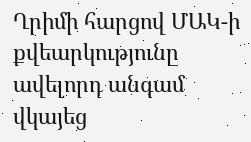Ղրիմի հարցով ՄԱԿ-ի քվեարկությունը ավելորդ անգամ վկայեց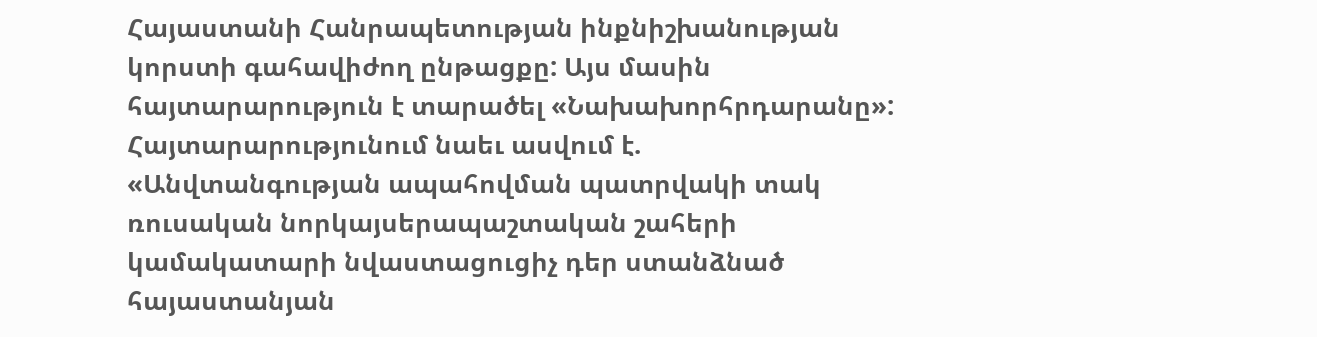Հայաստանի Հանրապետության ինքնիշխանության կորստի գահավիժող ընթացքը: Այս մասին հայտարարություն է տարածել «Նախախորհրդարանը»:
Հայտարարությունում նաեւ ասվում է.
«Անվտանգության ապահովման պատրվակի տակ ռուսական նորկայսերապաշտական շահերի կամակատարի նվաստացուցիչ դեր ստանձնած հայաստանյան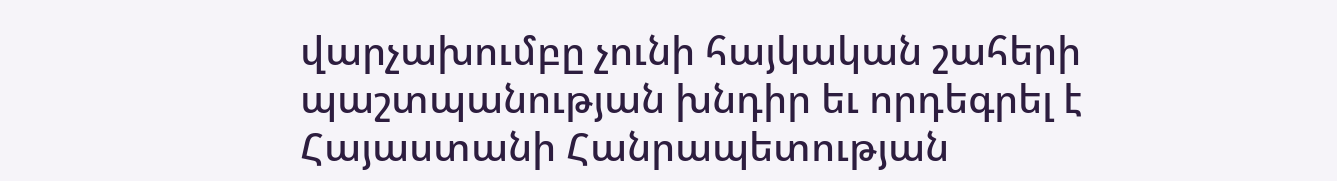վարչախումբը չունի հայկական շահերի պաշտպանության խնդիր եւ որդեգրել է Հայաստանի Հանրապետության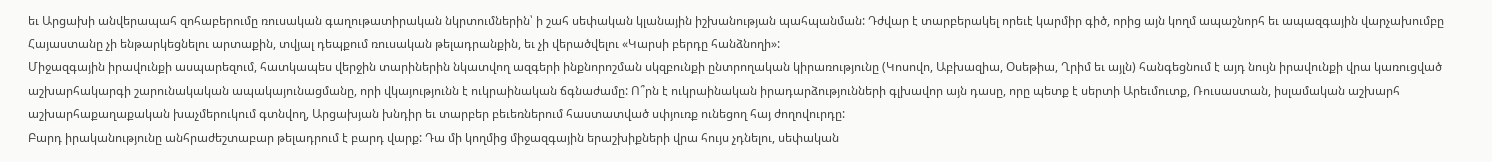եւ Արցախի անվերապահ զոհաբերումը ռուսական գաղութատիրական նկրտումներին՝ ի շահ սեփական կլանային իշխանության պահպանման: Դժվար է տարբերակել որեւէ կարմիր գիծ, որից այն կողմ ապաշնորհ եւ ապազգային վարչախումբը Հայաստանը չի ենթարկեցնելու արտաքին, տվյալ դեպքում ռուսական թելադրանքին, եւ չի վերածվելու «Կարսի բերդը հանձնողի»:
Միջազգային իրավունքի ասպարեզում, հատկապես վերջին տարիներին նկատվող ազգերի ինքնորոշման սկզբունքի ընտրողական կիրառությունը (Կոսովո, Աբխազիա, Օսեթիա, Ղրիմ եւ այլն) հանգեցնում է այդ նույն իրավունքի վրա կառուցված աշխարհակարգի շարունակական ապակայունացմանը, որի վկայությունն է ուկրաինական ճգնաժամը: Ո՞րն է ուկրաինական իրադարձությունների գլխավոր այն դասը, որը պետք է սերտի Արեւմուտք, Ռուսաստան, իսլամական աշխարհ աշխարհաքաղաքական խաչմերուկում գտնվող, Արցախյան խնդիր եւ տարբեր բեւեռներում հաստատված սփյուռք ունեցող հայ ժողովուրդը:
Բարդ իրականությունը անհրաժեշտաբար թելադրում է բարդ վարք: Դա մի կողմից միջազգային երաշխիքների վրա հույս չդնելու, սեփական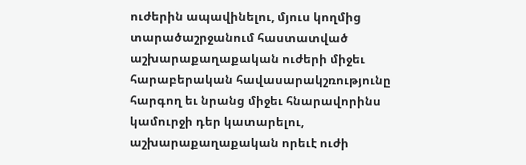ուժերին ապավինելու, մյուս կողմից տարածաշրջանում հաստատված աշխարաքաղաքական ուժերի միջեւ հարաբերական հավասարակշռությունը հարգող եւ նրանց միջեւ հնարավորինս կամուրջի դեր կատարելու, աշխարաքաղաքական որեւէ ուժի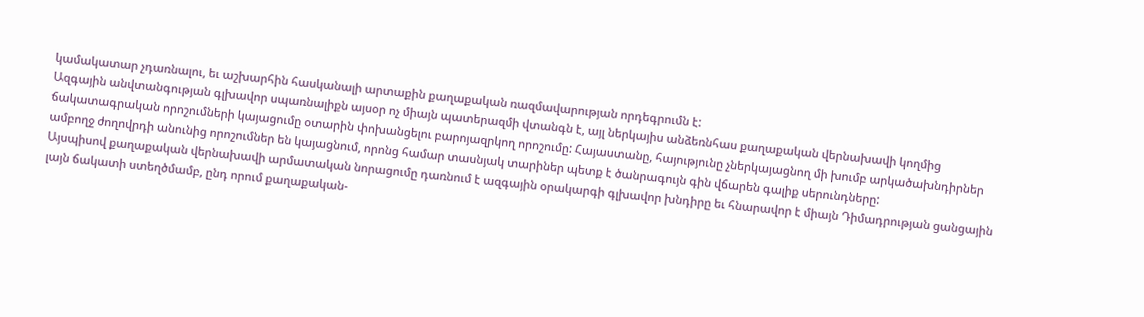կամակատար չդառնալու, եւ աշխարհին հասկանալի արտաքին քաղաքական ռազմավարության որդեգրումն է:
Ազգային անվտանգության գլխավոր սպառնալիքն այսօր ոչ միայն պատերազմի վտանգն է, այլ ներկայիս անձեռնհաս քաղաքական վերնախավի կողմից ճակատագրական որոշումների կայացումը օտարին փոխանցելու բարոյազրկող որոշումը: Հայաստանը, հայությունը չներկայացնող մի խումբ արկածախնդիրներ ամբողջ ժողովրդի անունից որոշումներ են կայացնում, որոնց համար տասնյակ տարիներ պետք է ծանրագույն գին վճարեն գալիք սերունդները:
Այսպիսով քաղաքական վերնախավի արմատական նորացումը դառնում է ազգային օրակարգի գլխավոր խնդիրը եւ հնարավոր է միայն Դիմադրության ցանցային լայն ճակատի ստեղծմամբ, ընդ որում քաղաքական-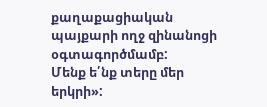քաղաքացիական պայքարի ողջ զինանոցի օգտագործմամբ:
Մենք ե՛նք տերը մեր երկրի»: